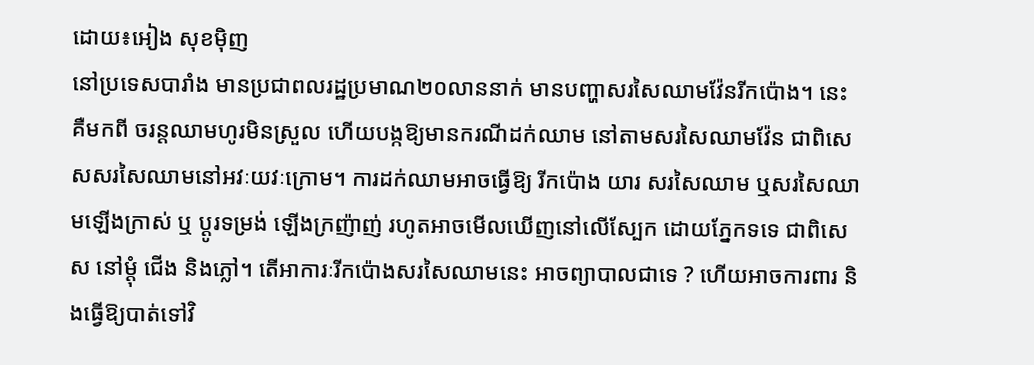ដោយ៖អៀង សុខម៉ិញ
នៅប្រទេសបារាំង មានប្រជាពលរដ្ឋប្រមាណ២០លាននាក់ មានបញ្ហាសរសៃឈាមវ៉ែនរីកប៉ោង។ នេះគឺមកពី ចរន្តឈាមហូរមិនស្រួល ហើយបង្កឱ្យមានករណីដក់ឈាម នៅតាមសរសៃឈាមវ៉ែន ជាពិសេសសរសៃឈាមនៅអវៈយវៈក្រោម។ ការដក់ឈាមអាចធ្វើឱ្យ រីកប៉ោង យារ សរសៃឈាម ឬសរសៃឈាមឡើងក្រាស់ ឬ ប្តូរទម្រង់ ឡើងក្រញ៉ាញ់ រហូតអាចមើលឃើញនៅលើស្បែក ដោយភ្នែកទទេ ជាពិសេស នៅម្តុំ ជើង និងភ្លៅ។ តើអាការៈរីកប៉ោងសរសៃឈាមនេះ អាចព្យាបាលជាទេ ? ហើយអាចការពារ និងធ្វើឱ្យបាត់ទៅវិ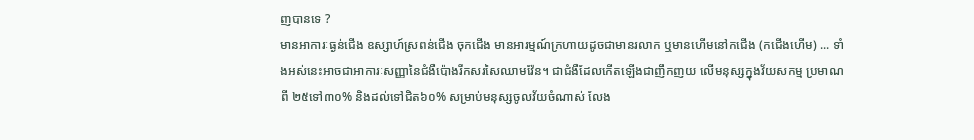ញបានទេ ?
មានអាការៈធ្ងន់ជើង ឧស្សាហ៍ស្រពន់ជើង ចុកជើង មានអារម្មណ៍ក្រហាយដូចជាមានរលាក ឬមានហើមនៅកជើង (កជើងហើម) ... ទាំងអស់នេះអាចជាអាការៈសញ្ញានៃជំងឺប៉ោងរីកសរសៃឈាមវ៉ែន។ ជាជំងឺដែលកើតឡើងជាញឹកញយ លើមនុស្សក្នុងវ័យសកម្ម ប្រមាណពី ២៥ទៅ៣០% និងដល់ទៅជិត៦០% សម្រាប់មនុស្សចូលវ័យចំណាស់ លែង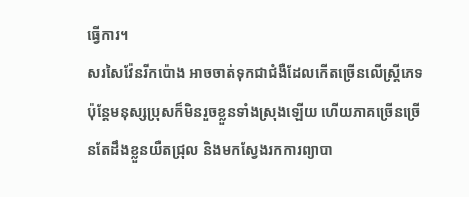ធ្វើការ។
សរសៃវ៉ែនរីកប៉ោង អាចចាត់ទុកជាជំងឺដែលកើតច្រើនលើស្ត្រីភេទ ប៉ុន្តែមនុស្សប្រុសក៏មិនរួចខ្លួនទាំងស្រុងឡើយ ហើយភាគច្រើនច្រើនតែដឹងខ្លួនយឺតជ្រុល និងមកស្វែងរកការព្យាបា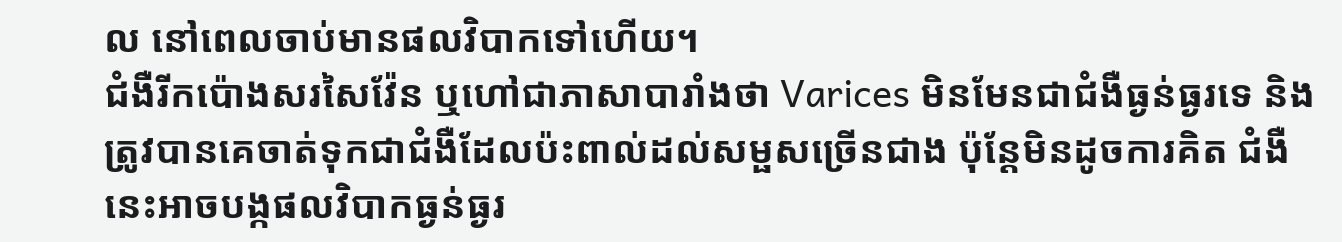ល នៅពេលចាប់មានផលវិបាកទៅហើយ។
ជំងឺរីកប៉ោងសរសៃវ៉ែន ឬហៅជាភាសាបារាំងថា Varices មិនមែនជាជំងឺធ្ងន់ធ្ងរទេ និងត្រូវបានគេចាត់ទុកជាជំងឺដែលប៉ះពាល់ដល់សម្ផសច្រើនជាង ប៉ុន្តែមិនដូចការគិត ជំងឺនេះអាចបង្កផលវិបាកធ្ងន់ធ្ងរ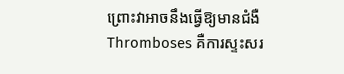ព្រោះវាអាចនឹងធ្វើឱ្យមានជំងឺThromboses គឺការស្ទះសរ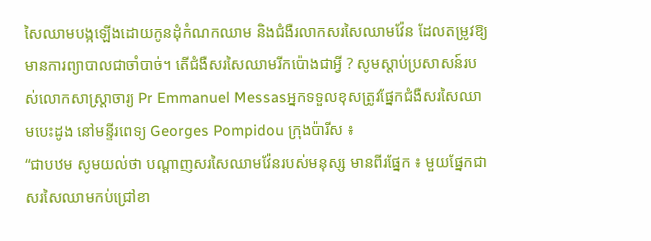សៃឈាមបង្កឡើងដោយកូនដុំកំណកឈាម និងជំងឺរលាកសរសៃឈាមវ៉ែន ដែលតម្រូវឱ្យមានការព្យាបាលជាចាំបាច់។ តើជំងឺសរសៃឈាមរីកប៉ោងជាអ្វី ? សូមស្តាប់ប្រសាសន៍របស់លោកសាស្ត្រាចារ្យ Pr Emmanuel Messasអ្នកទទួលខុសត្រូវផ្នែកជំងឺសរសៃឈាមបេះដូង នៅមន្ទីរពេទ្យ Georges Pompidou ក្រុងប៉ារីស ៖
“ជាបឋម សូមយល់ថា បណ្តាញសរសៃឈាមវ៉ែនរបស់មនុស្ស មានពីរផ្នែក ៖ មួយផ្នែកជាសរសៃឈាមកប់ជ្រៅខា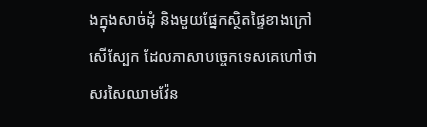ងក្នុងសាច់ដុំ និងមួយផ្នែកស្ថិតផ្ទៃខាងក្រៅ សើស្បែក ដែលភាសាបច្ចេកទេសគេហៅថា សរសៃឈាមវ៉ែន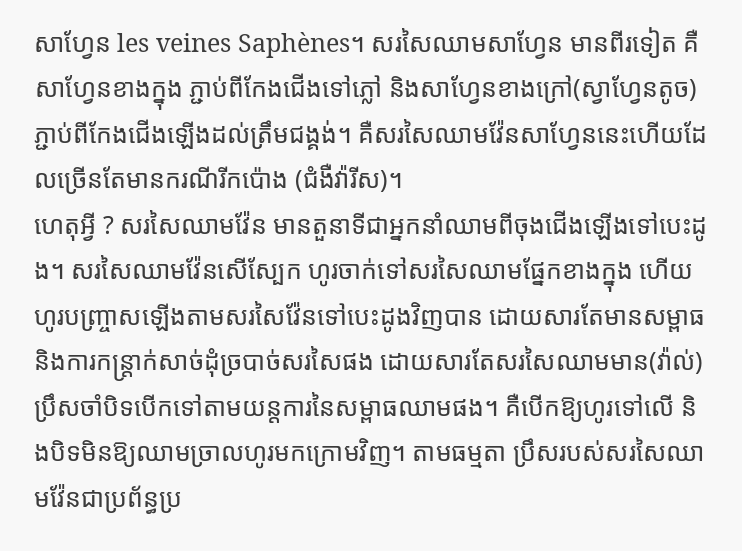សាហ្វែន les veines Saphènes។ សរសៃឈាមសាហ្វែន មានពីរទៀត គឺសាហ្វែនខាងក្នុង ភ្ជាប់ពីកែងជើងទៅភ្លៅ និងសាហ្វែនខាងក្រៅ(ស្វាហ្វែនតូច) ភ្ជាប់ពីកែងជើងឡើងដល់ត្រឹមជង្គង់។ គឺសរសៃឈាមវ៉ែនសាហ្វែននេះហើយដែលច្រើនតែមានករណីរីកប៉ោង (ជំងឺវ៉ារីស)។
ហេតុអ្វី ? សរសៃឈាមវ៉ែន មានតួនាទីជាអ្នកនាំឈាមពីចុងជើងឡើងទៅបេះដូង។ សរសៃឈាមវ៉ែនសើស្បែក ហូរចាក់ទៅសរសៃឈាមផ្នែកខាងក្នុង ហើយហូរបញ្ច្រាសឡើងតាមសរសៃវ៉ែនទៅបេះដូងវិញបាន ដោយសារតែមានសម្ពាធ និងការកន្ត្រាក់សាច់ដុំច្របាច់សរសៃផង ដោយសារតែសរសៃឈាមមាន(វ៉ាល់)ប្រឹសចាំបិទបើកទៅតាមយន្តការនៃសម្ពាធឈាមផង។ គឺបើកឱ្យហូរទៅលើ និងបិទមិនឱ្យឈាមច្រាលហូរមកក្រោមវិញ។ តាមធម្មតា ប្រឹសរបស់សរសៃឈាមវ៉ែនជាប្រព័ន្ធប្រ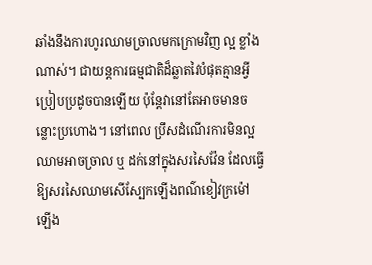ឆាំងនឹងការហូរឈាមច្រាលមកក្រោមវិញ ល្អ ខ្លាំងណាស់។ ជាយន្តការធម្មជាតិដ៏ឆ្លាតវៃបំផុតគ្មានអ្វីប្រៀបប្រដូចបានឡើយ ប៉ុន្តែវានៅតែអាចមានចន្លោះប្រហោង។ នៅពេល ប្រឹសដំណើរការមិនល្អ ឈាមអាចច្រាល ឬ ដក់នៅក្នុងសរសៃវ៉ែន ដែលធ្វើឱ្យសរសៃឈាមសើស្បែកឡើងពណ៌ខៀវក្រម៉ៅ ឡើង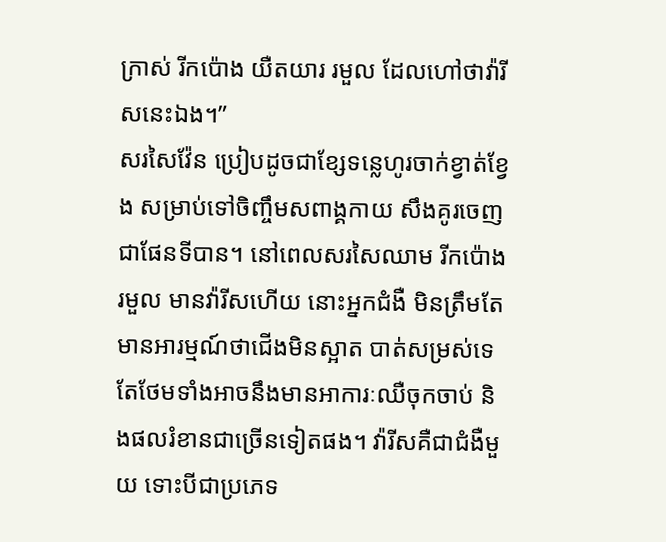ក្រាស់ រីកប៉ោង យឺតយារ រមួល ដែលហៅថាវ៉ារីសនេះឯង។”
សរសៃវ៉ែន ប្រៀបដូចជាខ្សែទន្លេហូរចាក់ខ្វាត់ខ្វែង សម្រាប់ទៅចិញ្ចឹមសពាង្គកាយ សឹងគូរចេញជាផែនទីបាន។ នៅពេលសរសៃឈាម រីកប៉ោង រមួល មានវ៉ារីសហើយ នោះអ្នកជំងឺ មិនត្រឹមតែមានអារម្មណ៍ថាជើងមិនស្អាត បាត់សម្រស់ទេ តែថែមទាំងអាចនឹងមានអាការៈឈឺចុកចាប់ និងផលរំខានជាច្រើនទៀតផង។ វ៉ារីសគឺជាជំងឺមួយ ទោះបីជាប្រភេទ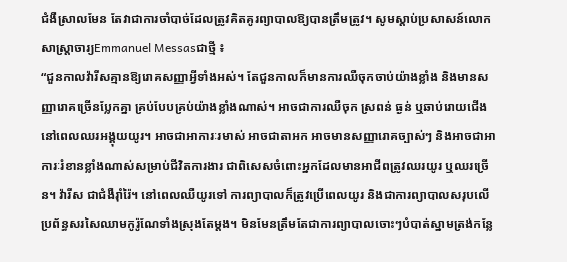ជំងឺស្រាលមែន តែវាជាការចាំបាច់ដែលត្រូវគិតគូរព្យាបាលឱ្យបានត្រឹមត្រូវ។ សូមស្តាប់ប្រសាសន៍លោកសាស្ត្រាចារ្យEmmanuel Messasជាថ្មី ៖
“ជួនកាលវ៉ារីសគ្មានឱ្យរោគសញ្ញាអ្វីទាំងអស់។ តែជួនកាលក៏មានការឈឺចុកចាប់យ៉ាងខ្លាំង និងមានសញ្ញារោគច្រើនប្លែកគ្នា គ្រប់បែបគ្រប់យ៉ាងខ្លាំងណាស់។ អាចជាការឈឺចុក ស្រពន់ ធ្ងន់ ឬឆាប់រោយជើងនៅពេលឈរអង្គុយយូរ។ អាចជាអាការៈរមាស់ អាចជាតាអក អាចមានសញ្ញារោគច្បាស់ៗ និងអាចជាអាការៈរំខានខ្លាំងណាស់សម្រាប់ជីវិតការងារ ជាពិសេសចំពោះអ្នកដែលមានអាជីពត្រូវឈរយូរ ឬឈរច្រើន។ វ៉ារីស ជាជំងឺរ៉ាំរ៉ៃ។ នៅពេលឈឺយូរទៅ ការព្យាបាលក៏ត្រូវប្រើពេលយូរ និងជាការព្យាបាលសរុបលើប្រព័ន្ធសរសៃឈាមកូរ៉ូណែទាំងស្រុងតែម្តង។ មិនមែនត្រឹមតែជាការព្យាបាលចោះៗបំបាត់ស្នាមត្រង់កន្លែ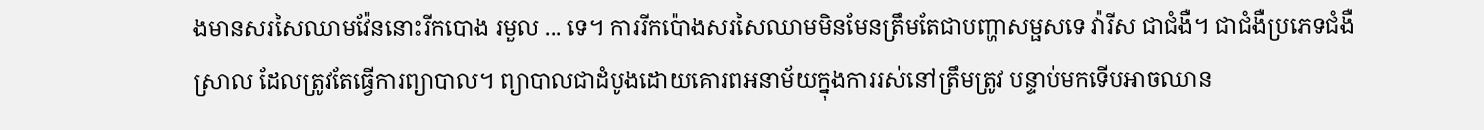ងមានសរសៃឈាមវ៉ែននោះរីកបោង រមួល ... ទេ។ ការរីកប៉ោងសរសៃឈាមមិនមែនត្រឹមតែជាបញ្ហាសម្ផសទេ វ៉ារីស ជាជំងឺ។ ជាជំងឺប្រភេទជំងឺស្រាល ដែលត្រូវតែធ្វើការព្យាបាល។ ព្យាបាលជាដំបូងដោយគោរពអនាម័យក្នុងការរស់នៅត្រឹមត្រូវ បន្ទាប់មកទើបអាចឈាន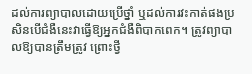ដល់ការព្យាបាលដោយប្រើថ្នាំ ឬដល់ការវះកាត់ផងប្រសិនបើជំងឺនេះវាធ្វើឱ្យអ្នកជំងឺពិបាកពេក។ ត្រូវព្យាបាលឱ្យបានត្រឹមត្រូវ ព្រោះថ្វី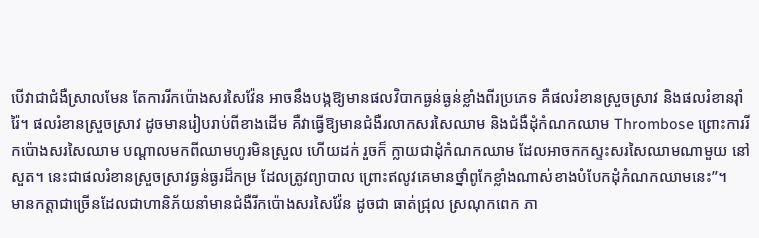បើវាជាជំងឺស្រាលមែន តែការរីកប៉ោងសរសៃវ៉ែន អាចនឹងបង្កឱ្យមានផលវិបាកធ្ងន់ធ្ងន់ខ្លាំងពីរប្រភេទ គឺផលរំខានស្រួចស្រាវ និងផលរំខានរ៉ាំរ៉ៃ។ ផលរំខានស្រួចស្រាវ ដូចមានរៀបរាប់ពីខាងដើម គឺវាធ្វើឱ្យមានជំងឺរលាកសរសៃឈាម និងជំងឺដុំកំណកឈាម Thrombose ព្រោះការរីកប៉ោងសរសៃឈាម បណ្តាលមកពីឈាមហូរមិនស្រួល ហើយដក់ រួចក៏ ក្លាយជាដុំកំណកឈាម ដែលអាចកកស្ទះសរសៃឈាមណាមួយ នៅសួត។ នេះជាផលរំខានស្រួចស្រាវធ្ងន់ធ្ងរដ៏កម្រ ដែលត្រូវព្យាបាល ព្រោះឥលូវគេមានថ្នាំពូកែខ្លាំងណាស់ខាងបំបែកដុំកំណកឈាមនេះ”។
មានកត្តាជាច្រើនដែលជាហានិភ័យនាំមានជំងឺរីកប៉ោងសរសៃវ៉ែន ដូចជា ធាត់ជ្រុល ស្រណុកពេក ភា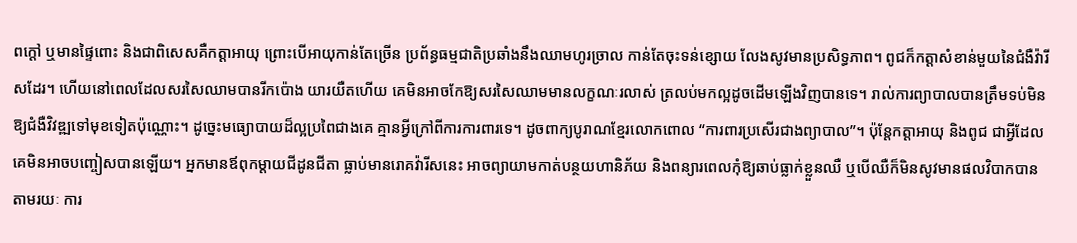ពក្តៅ ឬមានផ្ទៃពោះ និងជាពិសេសគឺកត្តាអាយុ ព្រោះបើអាយុកាន់តែច្រើន ប្រព័ន្ធធម្មជាតិប្រឆាំងនឹងឈាមហូរច្រាល កាន់តែចុះទន់ខ្សោយ លែងសូវមានប្រសិទ្ធភាព។ ពូជក៏កត្តាសំខាន់មួយនៃជំងឺវ៉ារីសដែរ។ ហើយនៅពេលដែលសរសៃឈាមបានរីកប៉ោង យារយឺតហើយ គេមិនអាចកែឱ្យសរសៃឈាមមានលក្ខណៈរលាស់ ត្រលប់មកល្អដូចដើមឡើងវិញបានទេ។ រាល់ការព្យាបាលបានត្រឹមទប់មិនឱ្យជំងឺវិវឌ្ឍទៅមុខទៀតប៉ុណ្ណោះ។ ដូច្នេះមធ្យោបាយដ៏ល្អប្រពៃជាងគេ គ្មានអ្វីក្រៅពីការការពារទេ។ ដូចពាក្យបូរាណខ្មែរលោកពោល “ការពារប្រសើរជាងព្យាបាល”។ ប៉ុន្តែកត្តាអាយុ និងពូជ ជាអ្វីដែលគេមិនអាចបញ្ចៀសបានឡើយ។ អ្នកមានឪពុកម្តាយជីដូនជីតា ធ្លាប់មានរោគវ៉ារីសនេះ អាចព្យាយាមកាត់បន្ថយហានិភ័យ និងពន្យារពេលកុំឱ្យឆាប់ធ្លាក់ខ្លួនឈឺ ឬបើឈឺក៏មិនសូវមានផលវិបាកបាន តាមរយៈ ការ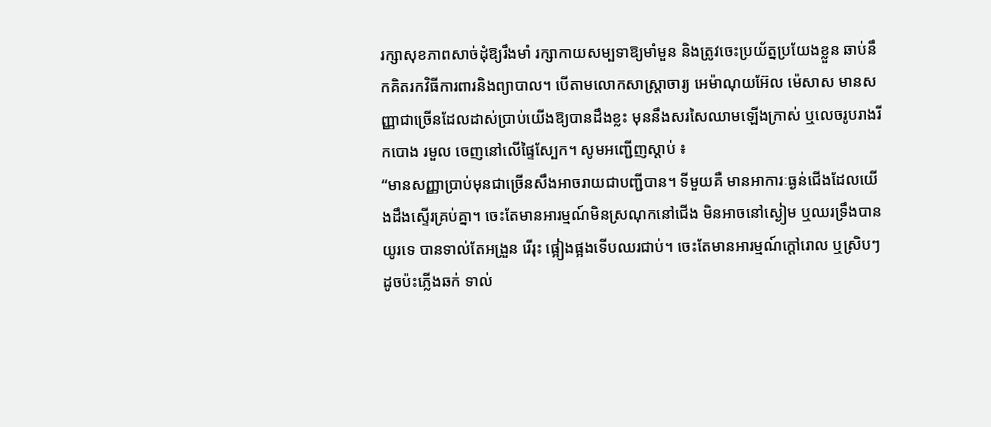រក្សាសុខភាពសាច់ដុំឱ្យរឹងមាំ រក្សាកាយសម្បទាឱ្យមាំមួន និងត្រូវចេះប្រយ័ត្នប្រយែងខ្លួន ឆាប់នឹកគិតរកវិធីការពារនិងព្យាបាល។ បើតាមលោកសាស្ត្រាចារ្យ អេម៉ាណុយអ៊ែល ម៉េសាស មានសញ្ញាជាច្រើនដែលដាស់ប្រាប់យើងឱ្យបានដឹងខ្លះ មុននឹងសរសៃឈាមឡើងក្រាស់ ឬលេចរូបរាងរីកបោង រមួល ចេញនៅលើផ្ទៃស្បែក។ សូមអញ្ជើញស្តាប់ ៖
“មានសញ្ញាប្រាប់មុនជាច្រើនសឹងអាចរាយជាបញ្ជីបាន។ ទីមួយគឺ មានអាការៈធ្ងន់ជើងដែលយើងដឹងស្ទើរគ្រប់គ្នា។ ចេះតែមានអារម្មណ៍មិនស្រណុកនៅជើង មិនអាចនៅស្ងៀម ឬឈរទ្រឹងបានយូរទេ បានទាល់តែអង្រួន រើរុះ ផ្អៀងផ្អងទើបឈរជាប់។ ចេះតែមានអារម្មណ៍ក្តៅរោល ឬស្រិបៗដូចប៉ះភ្លើងឆក់ ទាល់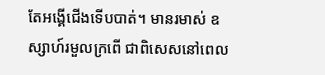តែអង្គើជើងទើបបាត់។ មានរមាស់ ឧស្សាហ៍រមួលក្រពើ ជាពិសេសនៅពេល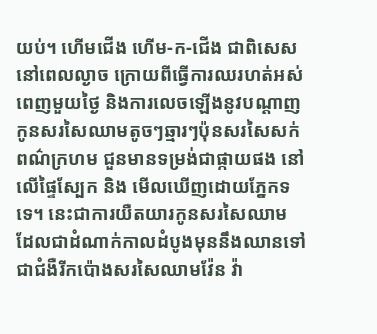យប់។ ហើមជើង ហើម-ក-ជើង ជាពិសេសនៅពេលល្ងាច ក្រោយពីធ្វើការឈរហត់អស់ពេញមួយថ្ងៃ និងការលេចឡើងនូវបណ្តាញកូនសរសៃឈាមតូចៗឆ្មារៗប៉ុនសរសៃសក់ ពណ៌ក្រហម ជួនមានទម្រង់ជាផ្កាយផង នៅលើផ្ទៃស្បែក និង មើលឃើញដោយភ្នែកទទេ។ នេះជាការយឺតយារកូនសរសៃឈាម ដែលជាដំណាក់កាលដំបូងមុននឹងឈានទៅជាជំងឺរីកប៉ោងសរសៃឈាមវ៉ែន វ៉ា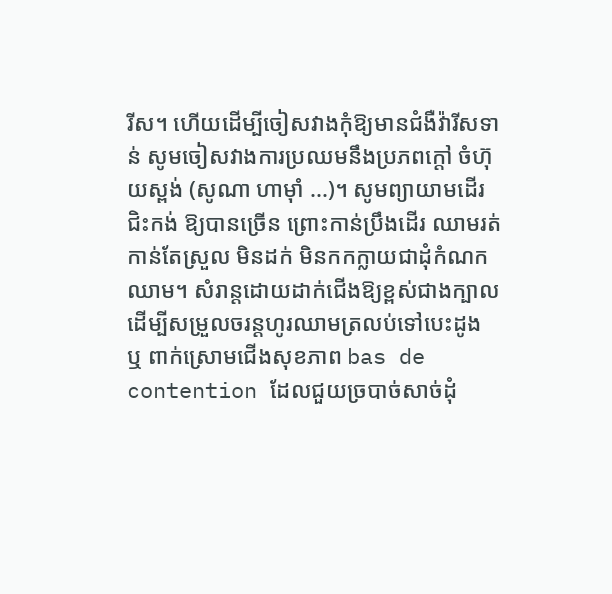រីស។ ហើយដើម្បីចៀសវាងកុំឱ្យមានជំងឺវ៉ារីសទាន់ សូមចៀសវាងការប្រឈមនឹងប្រភពក្តៅ ចំហ៊ុយស្ពង់ (សូណា ហាម៉ាំ ...)។ សូមព្យាយាមដើរ ជិះកង់ ឱ្យបានច្រើន ព្រោះកាន់ប្រឹងដើរ ឈាមរត់កាន់តែស្រួល មិនដក់ មិនកកក្លាយជាដុំកំណកឈាម។ សំរាន្តដោយដាក់ជើងឱ្យខ្ពស់ជាងក្បាល ដើម្បីសម្រួលចរន្តហូរឈាមត្រលប់ទៅបេះដូង ឬ ពាក់ស្រោមជើងសុខភាព bas de contention ដែលជួយច្របាច់សាច់ដុំ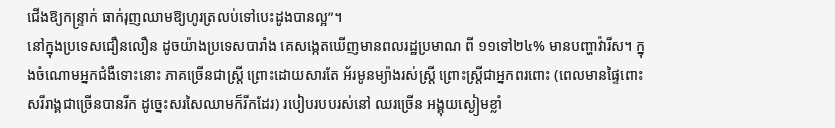ជើងឱ្យកន្ទ្រាក់ ធាក់រុញឈាមឱ្យហូរត្រលប់ទៅបេះដូងបានល្អ”។
នៅក្នុងប្រទេសជឿនលឿន ដូចយ៉ាងប្រទេសបារាំង គេសង្កេតឃើញមានពលរដ្ឋប្រមាណ ពី ១១ទៅ២៤% មានបញ្ហាវ៉ារីស។ ក្នុងចំណោមអ្នកជំងឺទោះនោះ ភាគច្រើនជាស្ត្រី ព្រោះដោយសារតែ អ័រមូនម្យ៉ាងរស់ស្ត្រី ព្រោះស្ត្រីជាអ្នកពរពោះ (ពេលមានផ្ទៃពោះសរីរាង្គជាច្រើនបានរីក ដូច្នេះសរសៃឈាមក៏រីកដែរ) របៀបរបបរស់នៅ ឈរច្រើន អង្គុយស្ងៀមខ្លាំ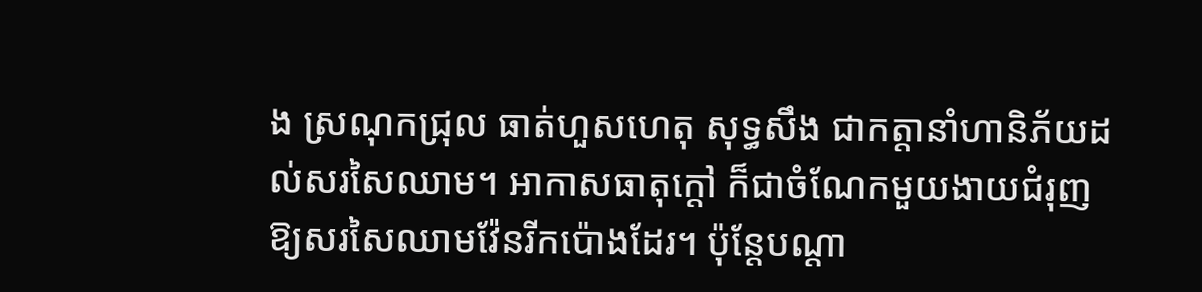ង ស្រណុកជ្រុល ធាត់ហួសហេតុ សុទ្ធសឹង ជាកត្តានាំហានិភ័យដល់សរសៃឈាម។ អាកាសធាតុក្តៅ ក៏ជាចំណែកមួយងាយជំរុញឱ្យសរសៃឈាមវ៉ែនរីកប៉ោងដែរ។ ប៉ុន្តែបណ្តា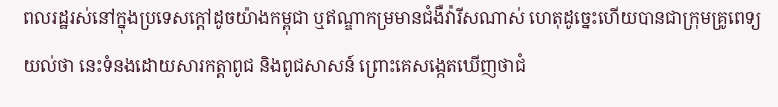ពលរដ្ឋរស់នៅក្នុងប្រទេសក្តៅដូចយ៉ាងកម្ពុជា ឬឥណ្ឌាកម្រមានជំងឺវ៉ារីសណាស់ ហេតុដូច្នេះហើយបានជាក្រុមគ្រូពេទ្យ យល់ថា នេះទំនងដោយសារកត្តាពូជ និងពូជសាសន៍ ព្រោះគេសង្កេតឃើញថាជំ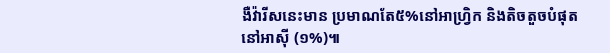ងឺវ៉ារីសនេះមាន ប្រមាណតែ៥%នៅអាហ្វ្រិក និងតិចតួចបំផុតនៅអាស៊ី (១%)៕